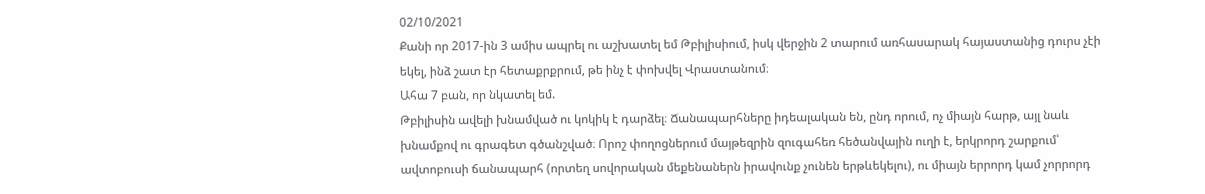02/10/2021
Քանի որ 2017-ին 3 ամիս ապրել ու աշխատել եմ Թբիլիսիում, իսկ վերջին 2 տարում առհասարակ հայաստանից դուրս չէի եկել, ինձ շատ էր հետաքրքրում, թե ինչ է փոխվել Վրաստանում։
Ահա 7 բան, որ նկատել եմ.
Թբիլիսին ավելի խնամված ու կոկիկ է դարձել։ Ճանապարհները իդեալական են, ընդ որում, ոչ միայն հարթ, այլ նաև խնամքով ու գրագետ գծանշված։ Որոշ փողոցներում մայթեզրին զուգահեռ հեծանվային ուղի է, երկրորդ շարքում՝ ավտոբուսի ճանապարհ (որտեղ սովորական մեքենաներն իրավունք չունեն երթևեկելու), ու միայն երրորդ կամ չորրորդ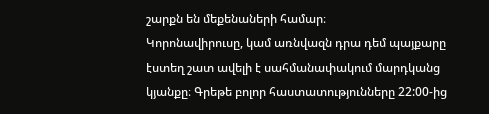շարքն են մեքենաների համար։
Կորոնավիրուսը, կամ առնվազն դրա դեմ պայքարը էստեղ շատ ավելի է սահմանափակում մարդկանց կյանքը։ Գրեթե բոլոր հաստատությունները 22:00-ից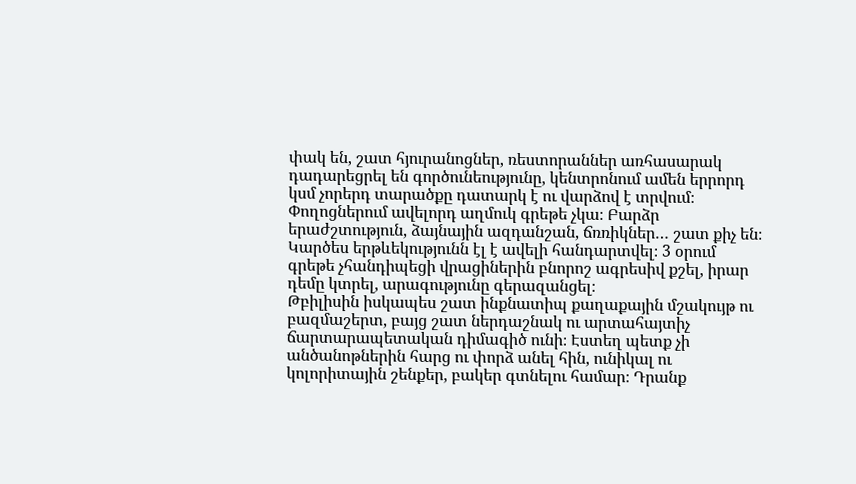փակ են, շատ հյուրանոցներ, ռեստորաններ առհասարակ դադարեցրել են գործունեությունը, կենտրոնում ամեն երրորդ կսմ չորերդ տարածքը դատարկ է ու վարձով է տրվում։
Փողոցներում ավելորդ աղմուկ գրեթե չկա։ Բարձր երաժշտություն, ձայնային ազդանշան, ճռռիկներ… շատ քիչ են։ Կարծես երթևեկությունն էլ է ավելի հանդարտվել։ 3 օրում գրեթե չհանդիպեցի վրացիներին բնորոշ ագրեսիվ քշել, իրար դեմը կտրել, արագությունը գերազանցել։
Թբիլիսին իսկապես շատ ինքնատիպ քաղաքային մշակույթ ու բազմաշերտ, բայց շատ ներդաշնակ ու արտահայտիչ ճարտարապետական դիմագիծ ունի։ Էստեղ պետք չի անծանոթներին հարց ու փորձ անել հին, ունիկալ ու կոլորիտային շենքեր, բակեր գտնելու համար։ Դրանք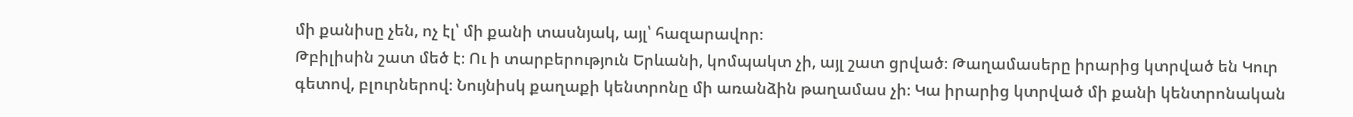մի քանիսը չեն, ոչ էլ՝ մի քանի տասնյակ, այլ՝ հազարավոր։
Թբիլիսին շատ մեծ է։ Ու ի տարբերություն Երևանի, կոմպակտ չի, այլ շատ ցրված։ Թաղամասերը իրարից կտրված են Կուր գետով, բլուրներով։ Նույնիսկ քաղաքի կենտրոնը մի առանձին թաղամաս չի։ Կա իրարից կտրված մի քանի կենտրոնական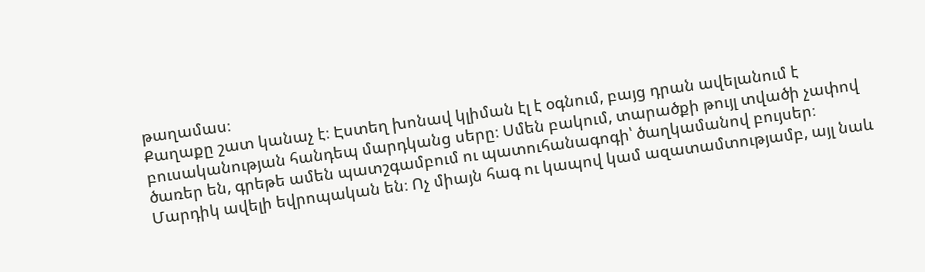թաղամաս։
Քաղաքը շատ կանաչ է։ Էստեղ խոնավ կլիման էլ է օգնում, բայց դրան ավելանում է բուսականության հանդեպ մարդկանց սերը։ Սմեն բակում, տարածքի թույլ տվածի չափով ծառեր են, գրեթե ամեն պատշգամբում ու պատուհանագոգի՝ ծաղկամանով բույսեր։
Մարդիկ ավելի եվրոպական են։ Ոչ միայն հագ ու կապով կամ ազատամտությամբ, այլ նաև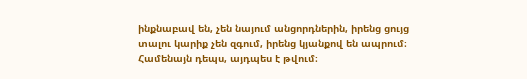ինքնաբավ են, չեն նայում անցորդներին, իրենց ցույց տալու կարիք չեն զգում, իրենց կյանքով են ապրում։ Համենայն դեպս, այդպես է թվում։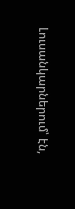Լուսանկարներում՝ էն,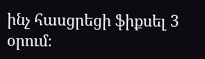ինչ հասցրեցի ֆիքսել 3 օրում։